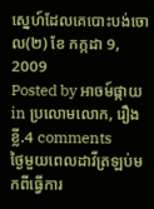ស្នេហ៍ដែលគេបោះបង់ចោល(២) ខែ កក្កដា 9, 2009
Posted by អាចម៍ផ្កាយ in ប្រលោមលោក, រឿងខ្លី.4 comments
ថ្ងៃមួយពេលដាវីត្រឡប់មកពីធ្វើការ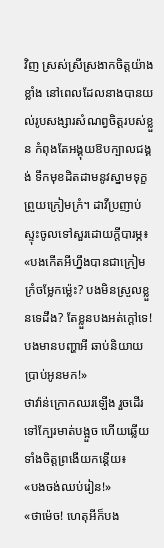វិញ ស្រស់ស្រីស្រងាកចិត្តយ៉ាងខ្លាំង នៅពេលដែលនាងបានយល់រូបសង្សារសំណព្វចិត្តរបស់ខ្លួន កំពុងតែអង្គុយឱបក្បាលជង្គង់ ទឹកមុខដិតដាមនូវស្នាមទុក្ខព្រួយក្រៀមក្រំ។ ដាវីប្រញាប់ស្ទុះចូលទៅសួរដោយក្តីបារម្ភ៖
«បងកើតអីហ្នឹងបានជាក្រៀមក្រំចម្លែកម្ល៉េះ? បងមិនស្រួលខ្លួនទេដឹង? តែខ្លួនបងអត់ក្តៅទេ! បងមានបញ្ហាអី ឆាប់និយាយប្រាប់អូនមក!»
ថាវ៉ាន់ក្រោកឈរឡើង រួចដើរទៅក្បែរមាត់បង្អួច ហើយឆ្លើយទាំងចិត្តព្រងើយកន្តើយ៖
«បងចង់ឈប់រៀន!»
«ថាម៉េច! ហេតុអីក៏បង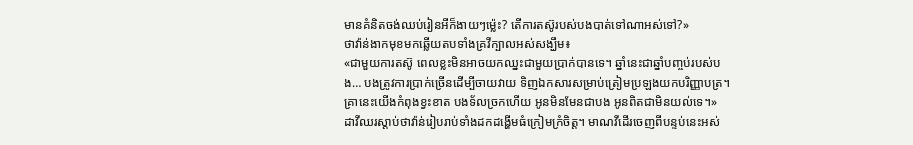មានគំនិតចង់ឈប់រៀនអីក៏ងាយៗម្ល៉េះ? តើការតស៊ូរបស់បងបាត់ទៅណាអស់ទៅ?»
ថាវ៉ាន់ងាកមុខមកឆ្លើយតបទាំងគ្រវីក្បាលអស់សង្ឃឹម៖
«ជាមួយការតស៊ូ ពេលខ្លះមិនអាចយកឈ្នះជាមួយប្រាក់បានទេ។ ឆ្នាំនេះជាឆ្នាំបញ្ចប់របស់បង… បងត្រូវការប្រាក់ច្រើនដើម្បីចាយវាយ ទិញឯកសារសម្រាប់ត្រៀមប្រឡងយកបរិញ្ញាបត្រ។ គ្រានេះយើងកំពុងខ្វះខាត បងទ័លច្រកហើយ អូនមិនមែនជាបង អូនពិតជាមិនយល់ទេ។»
ដាវីឈរស្តាប់ថាវ៉ាន់រៀបរាប់ទាំងដកដង្ហើមធំក្រៀមក្រំចិត្ត។ មាណវីដើរចេញពីបន្ទប់នេះអស់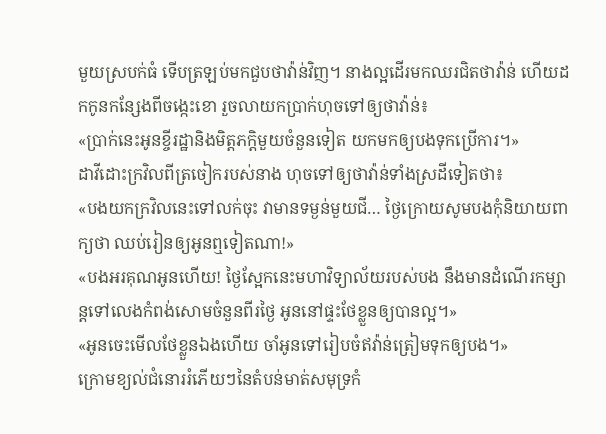មួយស្របក់ធំ ទើបត្រឡប់មកជួបថាវ៉ាន់វិញ។ នាងល្អដើរមកឈរជិតថាវ៉ាន់ ហើយដកកូនកន្សែងពីចង្កេះខោ រួចលាយកប្រាក់ហុចទៅឲ្យថាវ៉ាន់៖
«ប្រាក់នេះអូនខ្ចីរដ្ឋានិងមិត្តភក្តិមួយចំនួនទៀត យកមកឲ្យបងទុកប្រើការ។»
ដាវីដោះក្រវិលពីត្រចៀករបស់នាង ហុចទៅឲ្យថាវ៉ាន់ទាំងស្រដីទៀតថា៖
«បងយកក្រវិលនេះទៅលក់ចុះ វាមានទម្ងន់មួយជី… ថ្ងៃក្រោយសូមបងកុំនិយាយពាក្យថា ឈប់រៀនឲ្យអូនឮទៀតណា!»
«បងអរគុណអូនហើយ! ថ្ងៃស្អែកនេះមហាវិទ្យាល័យរបស់បង នឹងមានដំណើរកម្សាន្តទៅលេងកំពង់សោមចំនួនពីរថ្ងៃ អូននៅផ្ទះថែខ្លួនឲ្យបានល្អ។»
«អូនចេះមើលថែខ្លួនឯងហើយ ចាំអូនទៅរៀបចំឥវ៉ាន់ត្រៀមទុកឲ្យបង។»
ក្រោមខ្យល់ជំនោររំភើយៗនៃតំបន់មាត់សមុទ្រកំ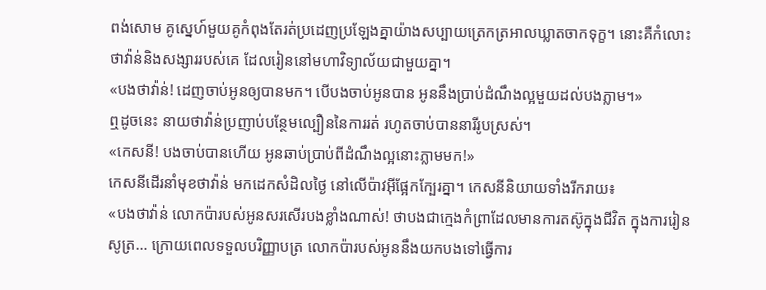ពង់សោម គូស្នេហ៍មួយគូកំពុងតែរត់ប្រដេញប្រឡែងគ្នាយ៉ាងសប្បាយត្រេកត្រអាលឃ្លាតចាកទុក្ខ។ នោះគឺកំលោះថាវ៉ាន់និងសង្សាររបស់គេ ដែលរៀននៅមហាវិទ្យាល័យជាមួយគ្នា។
«បងថាវ៉ាន់! ដេញចាប់អូនឲ្យបានមក។ បើបងចាប់អូនបាន អូននឹងប្រាប់ដំណឹងល្អមួយដល់បងភ្លាម។»
ឮដូចនេះ នាយថាវ៉ាន់ប្រញាប់បន្ថែមល្បឿននៃការរត់ រហូតចាប់បាននារីរូបស្រស់។
«កេសនី! បងចាប់បានហើយ អូនឆាប់ប្រាប់ពីដំណឹងល្អនោះភ្លាមមក!»
កេសនីដើរនាំមុខថាវ៉ាន់ មកដេកសំដិលថ្ងៃ នៅលើប៉ាវអ៊ីផ្អែកក្បែរគ្នា។ កេសនីនិយាយទាំងរីករាយ៖
«បងថាវ៉ាន់ លោកប៉ារបស់អូនសរសើរបងខ្លាំងណាស់! ថាបងជាក្មេងកំព្រាដែលមានការតស៊ូក្នុងជីវិត ក្នុងការរៀនសូត្រ… ក្រោយពេលទទួលបរិញ្ញាបត្រ លោកប៉ារបស់អូននឹងយកបងទៅធ្វើការ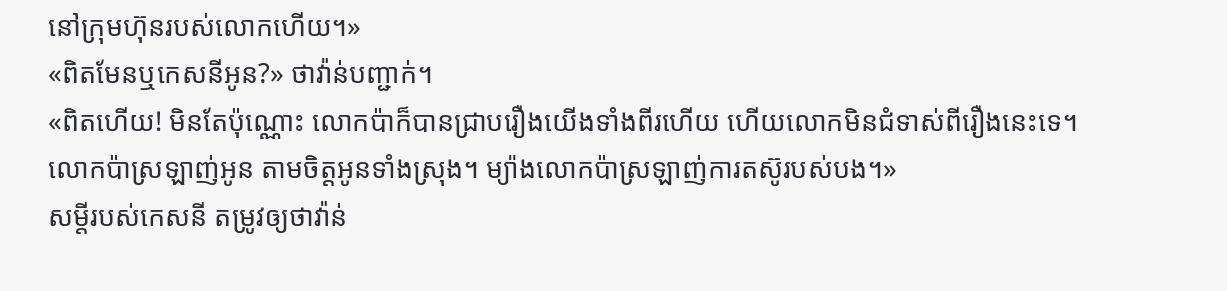នៅក្រុមហ៊ុនរបស់លោកហើយ។»
«ពិតមែនឬកេសនីអូន?» ថាវ៉ាន់បញ្ជាក់។
«ពិតហើយ! មិនតែប៉ុណ្ណោះ លោកប៉ាក៏បានជ្រាបរឿងយើងទាំងពីរហើយ ហើយលោកមិនជំទាស់ពីរឿងនេះទេ។ លោកប៉ាស្រឡាញ់អូន តាមចិត្តអូនទាំងស្រុង។ ម្យ៉ាងលោកប៉ាស្រឡាញ់ការតស៊ូរបស់បង។»
សម្តីរបស់កេសនី តម្រូវឲ្យថាវ៉ាន់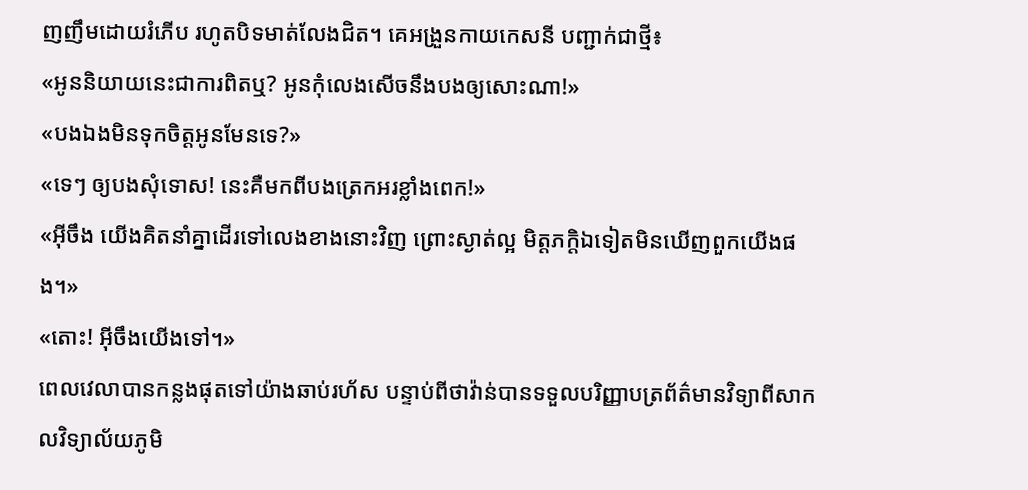ញញឹមដោយរំភើប រហូតបិទមាត់លែងជិត។ គេអង្រួនកាយកេសនី បញ្ជាក់ជាថ្មី៖
«អូននិយាយនេះជាការពិតឬ? អូនកុំលេងសើចនឹងបងឲ្យសោះណា!»
«បងឯងមិនទុកចិត្តអូនមែនទេ?»
«ទេៗ ឲ្យបងសុំទោស! នេះគឺមកពីបងត្រេកអរខ្លាំងពេក!»
«អ៊ីចឹង យើងគិតនាំគ្នាដើរទៅលេងខាងនោះវិញ ព្រោះស្ងាត់ល្អ មិត្តភក្តិឯទៀតមិនឃើញពួកយើងផង។»
«តោះ! អ៊ីចឹងយើងទៅ។»
ពេលវេលាបានកន្លងផុតទៅយ៉ាងឆាប់រហ័ស បន្ទាប់ពីថាវ៉ាន់បានទទួលបរិញ្ញាបត្រព័ត៌មានវិទ្យាពីសាកលវិទ្យាល័យភូមិ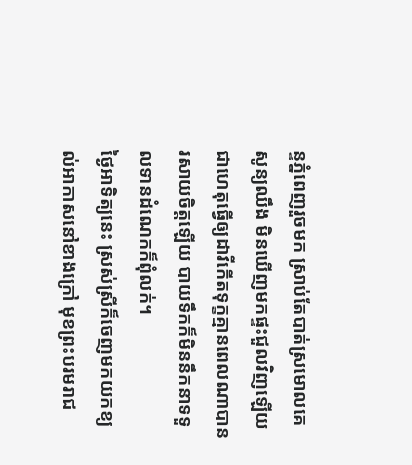ន្ទភ្នំពេញរួចមក ស្រាប់តែបាត់ស្រមោលគេសូន្យឈឹង មិនឃើញមកផ្ទះជួលវិញឡើយ ជាហេតុធ្វើឲ្យដាវីកើតទុក្ខគ្មានពេលណាបានរសាយចិត្តឡើយ បាយទឹកក៏មិននឹកនាទទួលទានដំណេកក៏ពុំលក់។
ថ្ងៃអាទិត្យនេះ ស្រស់ស្រីក៏ចេញមកយកខ្យល់អាកាសនៅខាងក្រៅ មុខព្រះបរមរាជ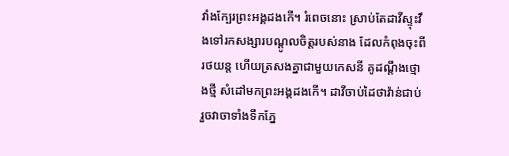វាំងក្បែរព្រះអង្គដងកើ។ រំពេចនោះ ស្រាប់តែដាវីស្ទុះវឹងទៅរកសង្សារបណ្តូលចិត្តរបស់នាង ដែលកំពុងចុះពី រថយន្ត ហើយត្រសងគ្នាជាមួយកេសនី គូដណ្តឹងថ្មោងថ្មី សំដៅមកព្រះអង្គដងកើ។ ដាវីចាប់ដៃថាវ៉ាន់ជាប់ រួចវាចាទាំងទឹកភ្នែ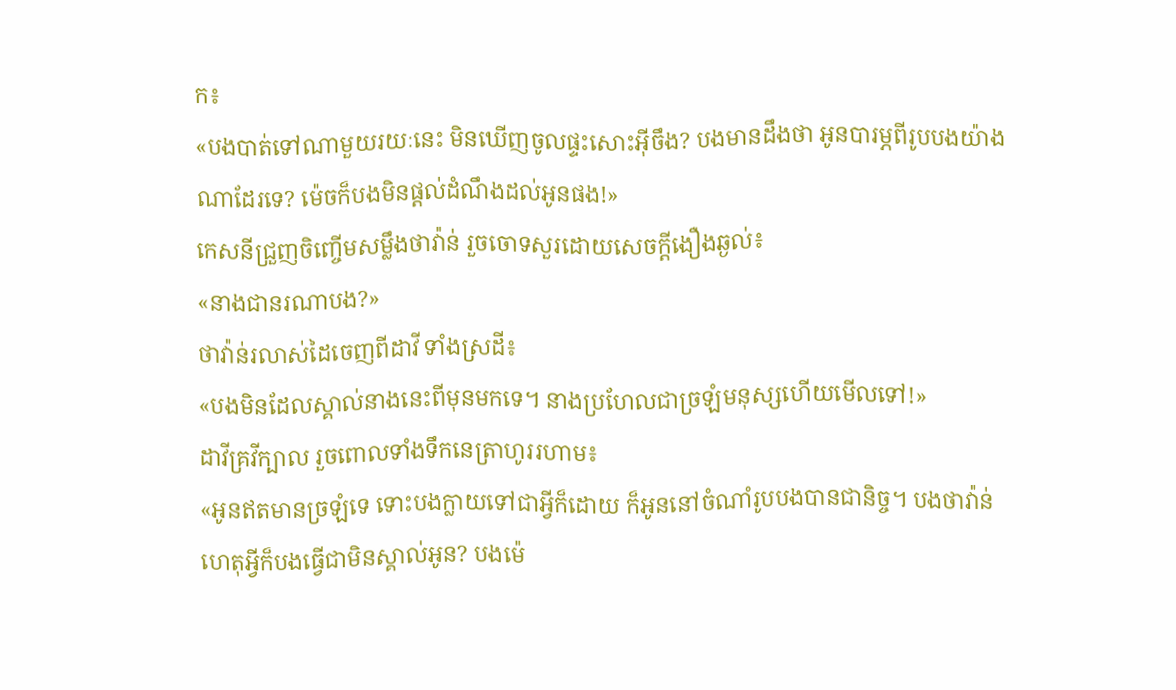ក៖
«បងបាត់ទៅណាមួយរយៈនេះ មិនឃើញចូលផ្ទះសោះអ៊ីចឹង? បងមានដឹងថា អូនបារម្ភពីរូបបងយ៉ាងណាដែរទេ? ម៉េចក៏បងមិនផ្តល់ដំណឹងដល់អូនផង!»
កេសនីជ្រួញចិញ្ចើមសម្លឹងថាវ៉ាន់ រួចចោទសួរដោយសេចក្តីងឿងឆ្ងល់៖
«នាងជានរណាបង?»
ថាវ៉ាន់រលាស់ដៃចេញពីដាវី ទាំងស្រដី៖
«បងមិនដែលស្គាល់នាងនេះពីមុនមកទេ។ នាងប្រហែលជាច្រឡំមនុស្សហើយមើលទៅ!»
ដាវីគ្រវីក្បាល រួចពោលទាំងទឹកនេត្រាហូររហាម៖
«អូនឥតមានច្រឡំទេ ទោះបងក្លាយទៅជាអ្វីក៏ដោយ ក៏អូននៅចំណាំរូបបងបានជានិច្ច។ បងថាវ៉ាន់ ហេតុអ្វីក៏បងធ្វើជាមិនស្គាល់អូន? បងម៉េ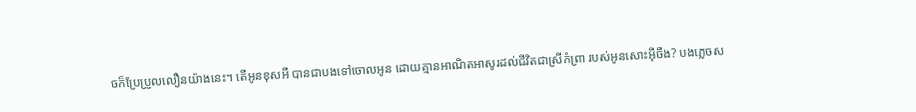ចក៏ប្រែប្រួលលឿនយ៉ាងនេះ។ តើអូនខុសអី បានជាបងទៅចោលអូន ដោយគ្មានអាណិតអាសូរដល់ជីវិតជាស្រីកំព្រា របស់អូនសោះអ៊ីចឹង? បងភ្លេចស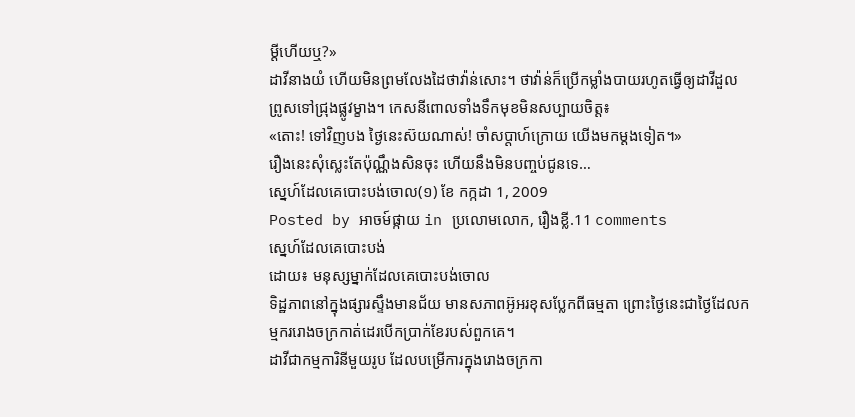ម្តីហើយឬ?»
ដាវីនាងយំ ហើយមិនព្រមលែងដៃថាវ៉ាន់សោះ។ ថាវ៉ាន់ក៏ប្រើកម្លាំងបាយរហូតធ្វើឲ្យដាវីដួលព្រូសទៅជ្រុងផ្លូវម្ខាង។ កេសនីពោលទាំងទឹកមុខមិនសប្បាយចិត្ត៖
«តោះ! ទៅវិញបង ថ្ងៃនេះស៊យណាស់! ចាំសប្តាហ៍ក្រោយ យើងមកម្តងទៀត។»
រឿងនេះសុំស្លេះតែប៉ុណ្ណឹងសិនចុះ ហើយនឹងមិនបញ្ចប់ជូនទេ…
ស្នេហ៍ដែលគេបោះបង់ចោល(១) ខែ កក្កដា 1, 2009
Posted by អាចម៍ផ្កាយ in ប្រលោមលោក, រឿងខ្លី.11 comments
ស្នេហ៍ដែលគេបោះបង់
ដោយ៖ មនុស្សម្នាក់ដែលគេបោះបង់ចោល
ទិដ្ឋភាពនៅក្នុងផ្សារស្ទឹងមានជ័យ មានសភាពអ៊ូអរខុសប្លែកពីធម្មតា ព្រោះថ្ងៃនេះជាថ្ងៃដែលកម្មកររោងចក្រកាត់ដេរបើកប្រាក់ខែរបស់ពួកគេ។
ដាវីជាកម្មការិនីមួយរូប ដែលបម្រើការក្នុងរោងចក្រកា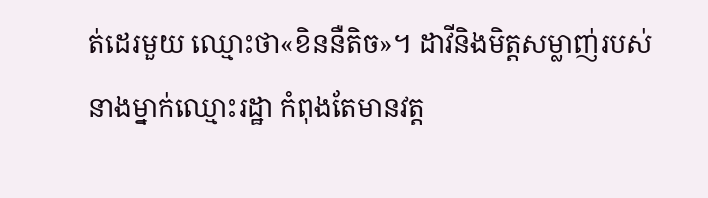ត់ដេរមួយ ឈ្មោះថា«ខិននឺតិច»។ ដាវីនិងមិត្តសម្លាញ់របស់នាងម្នាក់ឈ្មោះរដ្ឋា កំពុងតែមានវត្ត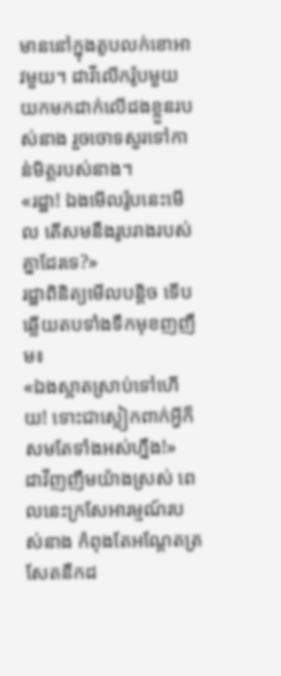មាននៅក្នុងតូបលក់ខោអាវមួយ។ ដាវីលើករ៉ូបមួយយកមកដាក់លើដងខ្លួនរបស់នាង រួចចោទសួរទៅកាន់មិត្តរបស់នាង។
«រដ្ឋា! ឯងមើលរ៉ូបនេះមើល តើសមនឹងរូបរាងរបស់គ្នាដែរទេ?»
រដ្ឋាពិនិត្យមើលបន្តិច ទើបឆ្លើយតបទាំងទឹកមុខញញឹម៖
«ឯងស្អាតស្រាប់ទៅហើយ! ទោះជាស្លៀកពាក់អ្វីក៏សមតែទាំងអស់ហ្នឹង!»
ដាវីញញឹមយ៉ាងស្រស់ ពេលនេះក្រសែអារម្មណ៍របស់នាង កំពុងតែអណ្តែតត្រសែតនឹកដ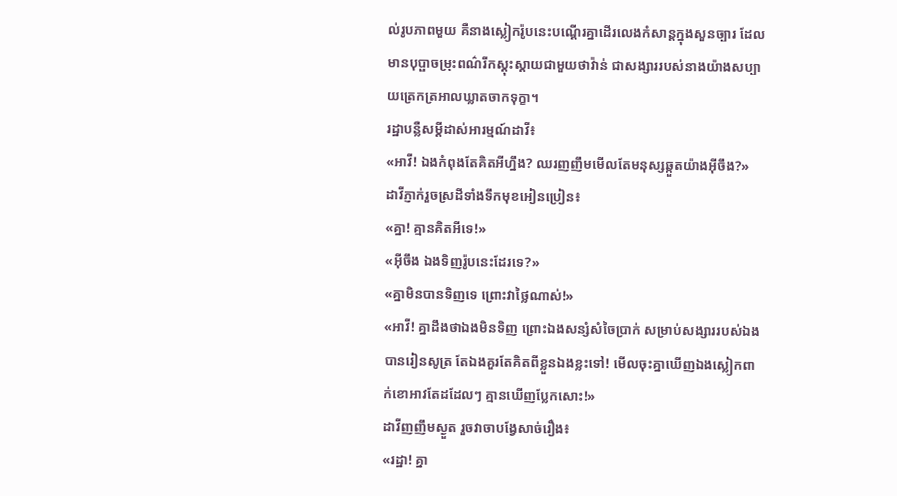ល់រូបភាពមួយ គឺនាងស្លៀករ៉ូបនេះបណ្តើរគ្នាដើរលេងកំសាន្តក្នុងសួនច្បារ ដែលមានបុប្ផាចម្រុះពណ៌រីកស្គុះស្គាយជាមួយថាវ៉ាន់ ជាសង្សាររបស់នាងយ៉ាងសប្បាយត្រេកត្រអាលឃ្លាតចាកទុក្ខា។
រដ្ឋាបន្លឺសម្តីដាស់អារម្មណ៍ដាវី៖
«អាវី! ឯងកំពុងតែគិតអីហ្នឹង? ឈរញញឹមមើលតែមនុស្សឆ្កួតយ៉ាងអ៊ីចឹង?»
ដាវីភ្ញាក់រួចស្រដីទាំងទឹកមុខអៀនប្រៀន៖
«គ្នា! គ្មានគិតអីទេ!»
«អ៊ីចឹង ឯងទិញរ៉ូបនេះដែរទេ?»
«គ្នាមិនបានទិញទេ ព្រោះវាថ្លៃណាស់!»
«អាវី! គ្នាដឹងថាឯងមិនទិញ ព្រោះឯងសន្សំសំចៃប្រាក់ សម្រាប់សង្សាររបស់ឯងបានរៀនសូត្រ តែឯងគួរតែគិតពីខ្លួនឯងខ្លះទៅ! មើលចុះគ្នាឃើញឯងស្លៀកពាក់ខោអាវតែដដែលៗ គ្មានឃើញប្លែកសោះ!»
ដាវីញញឹមស្ងួត រួចវាចាបង្វែសាច់រឿង៖
«រដ្ឋា! គ្នា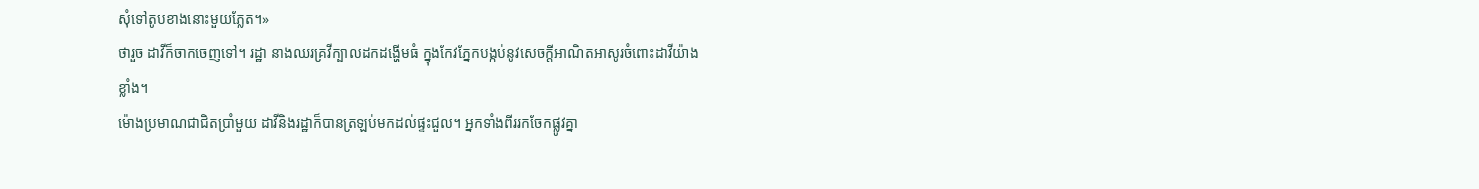សុំទៅតូបខាងនោះមួយភ្លែត។»
ថារួច ដាវីក៏ចាកចេញទៅ។ រដ្ឋា នាងឈរគ្រវីក្បាលដកដង្ហើមធំ ក្នុងកែវភ្នែកបង្កប់នូវសេចក្តីអាណិតអាសូរចំពោះដាវីយ៉ាងខ្លាំង។
ម៉ោងប្រមាណជាជិតប្រាំមួយ ដាវីនិងរដ្ឋាក៏បានត្រឡប់មកដល់ផ្ទះជួល។ អ្នកទាំងពីររកចែកផ្លូវគ្នា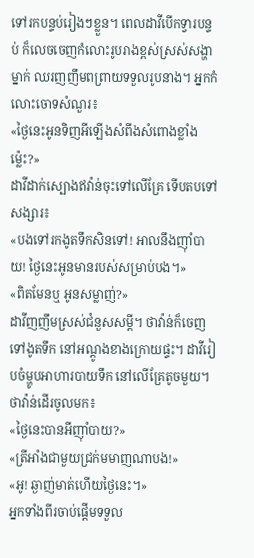ទៅរកបន្ទប់រៀងៗខ្លួន។ ពេលដាវីបើកទ្វារបន្ទប់ ក៏លេចចេញកំលោះរូបរាងខ្ពស់ស្រស់សង្ហាម្នាក់ ឈរញញឹមពព្រាយទទួលរូបនាង។ អ្នកកំលោះចោទសំណួរ៖
«ថ្ងៃនេះអូនទិញអីឡើងសំពីងសំពោងខ្លាំងម្ល៉េះ?»
ដាវីដាក់ស្បោងឥវ៉ាន់ចុះទៅលើគ្រែ ទើបតបទៅសង្សារ៖
«បងទៅរកងូតទឹកសិនទៅ! អាលនឹងញ៉ាំបាយ! ថ្ងៃនេះអូនមានរបស់សម្រាប់បង។»
«ពិតមែនឬ អូនសម្លាញ់?»
ដាវីញញឹមស្រស់ជំនួសសម្តី។ ថាវ៉ាន់ក៏ចេញទៅងូតទឹក នៅអណ្តូងខាងក្រោយផ្ទះ។ ដាវីរៀបចំម្ហូបអាហារបាយទឹក នៅលើគ្រែតូចមួយ។ ថាវ៉ាន់ដើរចូលមក៖
«ថ្ងៃនេះបានអីញ៉ាំបាយ?»
«ត្រីអាំងជាមួយជ្រក់មមាញណាបង!»
«អូ! ឆ្ងាញ់មាត់ហើយថ្ងៃនេះ។»
អ្នកទាំងពីរចាប់ផ្តើមទទួល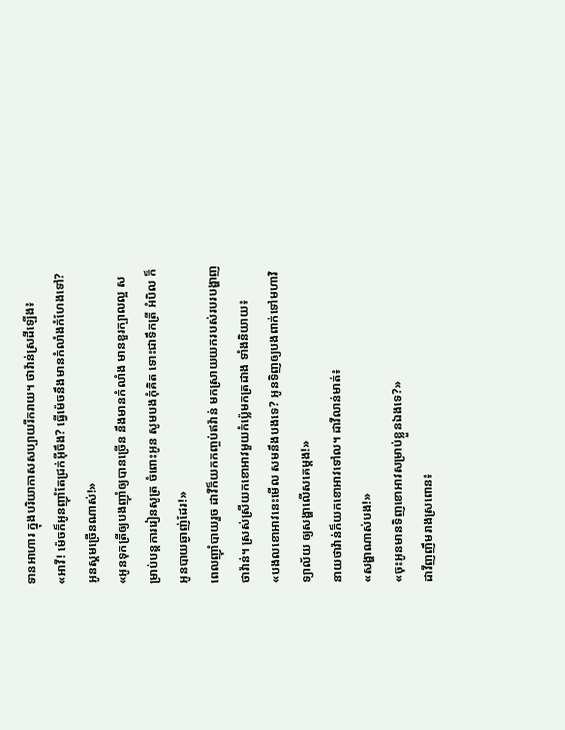ទានអាហារ ក្នុងបរិយាកាសសប្បាយរីករាយ។ ថាវ៉ាន់ស្រដីឡើង៖
«អាវី! ម៉េចក៏អូនញ៉ាំតែជ្រក់អ៊ីចឹង? ធ្វើម៉េចនឹងមានកំលាំងកំហែងទៅ? អូនស្គមច្រើនណាស់!»
«អូនទុកត្រីឲ្យបងញ៉ាំឲ្យបានច្រើន នឹងមានកំលាំង មានខួរក្បាលល្អ សម្រាប់បន្តការរៀនសូត្រ ចំពោះអូន សូមបងកុំគិត ទោះជាទឹកត្រី អំបិល ក៏អូនបាយឆ្ងាញ់ដែរ!»
ពេលញ៉ាំបាយរួច ដាវីក៏យកកញ្ចប់ឥវ៉ាន់ មកស្រាយយករបស់របរបង្ហាញថាវ៉ាន់។ ស្រស់ស្រីយកខោអាវមួយកំប្ល៉េមកត្រដាង ទាំងនិយាយ៖
«បងលខោអាវនេះមើល សមនឹងបងទេ? អូនទិញឲ្យបងពាក់ទៅមហាវិទ្យាល័យ ឲ្យសង្ហាលើសគេម្តង!»
នាយថាវ៉ាន់ក៏យកខោអាវទៅល។ ដាវីលាន់មាត់៖
«សង្ហាណាស់បង!»
«ចុះអូនមានទិញខោអាវសម្រាប់ខ្លួនឯងទេ?»
ដាវីញញឹមរាងស្រពោន៖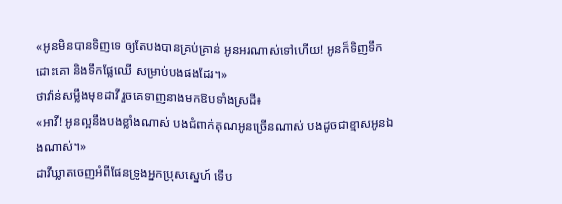«អូនមិនបានទិញទេ ឲ្យតែបងបានគ្រប់គ្រាន់ អូនអរណាស់ទៅហើយ! អូនក៏ទិញទឹកដោះគោ និងទឹកផ្លែឈើ សម្រាប់បងផងដែរ។»
ថាវ៉ាន់សម្លឹងមុខដាវី រួចគេទាញនាងមកឱបទាំងស្រដី៖
«អាវី! អូនល្អនឹងបងខ្លាំងណាស់ បងជំពាក់គុណអូនច្រើនណាស់ បងដូចជាខ្មាសអូនឯងណាស់។»
ដាវីឃ្លាតចេញអំពីផែនទ្រូងអ្នកប្រុសស្នេហ៍ ទើប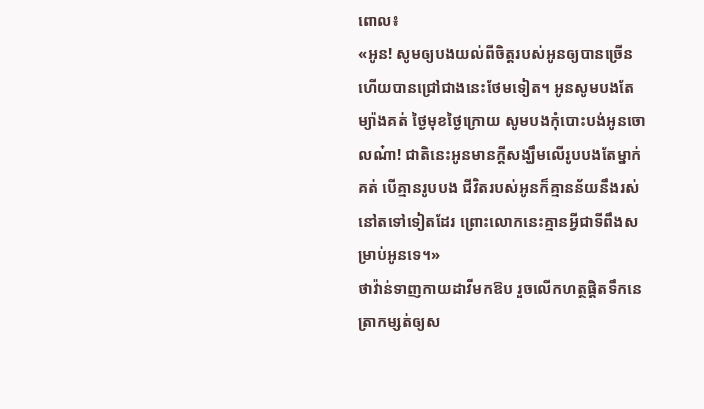ពោល៖
«អូន! សូមឲ្យបងយល់ពីចិត្តរបស់អូនឲ្យបានច្រើន ហើយបានជ្រៅជាងនេះថែមទៀត។ អូនសូមបងតែម្យ៉ាងគត់ ថ្ងៃមុខថ្ងៃក្រោយ សូមបងកុំបោះបង់អូនចោលណ៎ា! ជាតិនេះអូនមានក្តីសង្ឃឹមលើរូបបងតែម្នាក់គត់ បើគ្មានរូបបង ជីវិតរបស់អូនក៏គ្មានន័យនឹងរស់នៅតទៅទៀតដែរ ព្រោះលោកនេះគ្មានអ្វីជាទីពឹងសម្រាប់អូនទេ។»
ថាវ៉ាន់ទាញកាយដាវីមកឱប រួចលើកហត្ថផ្តិតទឹកនេត្រាកម្សត់ឲ្យស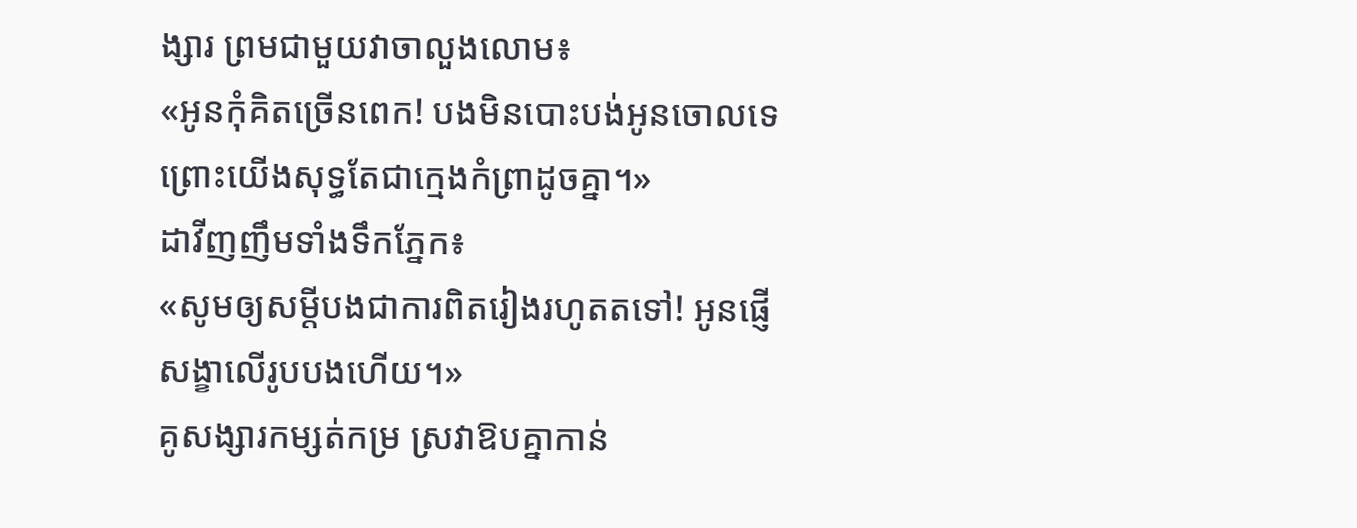ង្សារ ព្រមជាមួយវាចាលួងលោម៖
«អូនកុំគិតច្រើនពេក! បងមិនបោះបង់អូនចោលទេ ព្រោះយើងសុទ្ធតែជាក្មេងកំព្រាដូចគ្នា។»
ដាវីញញឹមទាំងទឹកភ្នែក៖
«សូមឲ្យសម្តីបងជាការពិតរៀងរហូតតទៅ! អូនផ្ញើសង្ខាលើរូបបងហើយ។»
គូសង្សារកម្សត់កម្រ ស្រវាឱបគ្នាកាន់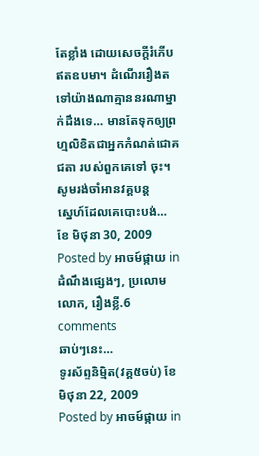តែខ្លាំង ដោយសេចក្តីរំភើបឥតឧបមា។ ដំណើររឿងតទៅយ៉ាងណាគ្មាននរណាម្នាក់ដឹងទេ… មានតែទុកឲ្យព្រហ្មលិខិតជាអ្នកកំណត់ជោគជតា របស់ពួកគេទៅ ចុះ។
សូមរង់ចាំអានវគ្គបន្ត
ស្នេហ៍ដែលគេបោះបង់… ខែ មិថុនា 30, 2009
Posted by អាចម៍ផ្កាយ in ដំណឹងផ្សេងៗ, ប្រលោមលោក, រឿងខ្លី.6 comments
ឆាប់ៗនេះ…
ទូរស័ព្ទនិម្មិត(វគ្គ៥ចប់) ខែ មិថុនា 22, 2009
Posted by អាចម៍ផ្កាយ in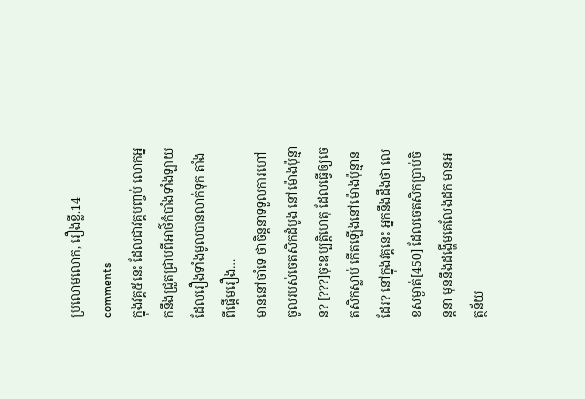ប្រលោមលោក, រឿងខ្លី.14 comments
ក្នុងវគ្គ៥នេះ ដែលជាវគ្គបញ្ចប់ លោកអ្នកនឹងជ្រួតជ្រាបពីអាថ៌កំបាំងទាំងឡាយ ដែលរឿងទាំងមូលបានលាក់ទុក តាំងពីផ្តើមរឿង…
មាននៅចាំទេ ថាចិន្តនាទទួលការហៅចូលរបស់ចេតសិកដំបូង នៅម៉ោងប៉ុន្មាន? [???]ចុះឧប្បត្តិហេតុ ដែលធ្វើឲ្យចេតសិកស្លាប់ កើតឡើងនៅម៉ោងប៉ុន្មានដែរ? នៅក្នុងវគ្គនេះ អ្នកនឹងដឹងថា លេខសម្ងាត់[450] ដែលចេតសិកប្រាប់ចិន្តនា មុននឹងដង្ហើមគេលែងដក មានអត្ថន័យ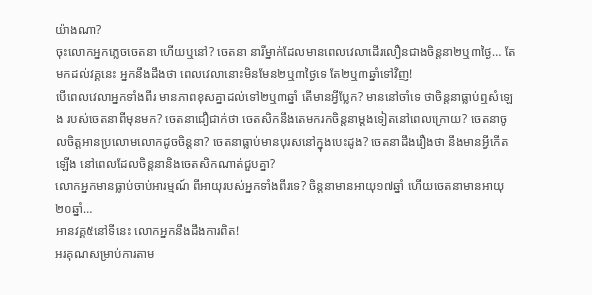យ៉ាងណា?
ចុះលោកអ្នកភ្លេចចេតនា ហើយឬនៅ? ចេតនា នារីម្នាក់ដែលមានពេលវេលាដើរលឿនជាងចិន្តនា២ឬ៣ថ្ងៃ… តែមកដល់វគ្គនេះ អ្នកនឹងដឹងថា ពេលវេលានោះមិនមែន២ឬ៣ថ្ងៃទេ តែ២ឬ៣ឆ្នាំទៅវិញ!
បើពេលវេលាអ្នកទាំងពីរ មានភាពខុសគ្នាដល់ទៅ២ឬ៣ឆ្នាំ តើមានអ្វីប្លែក? មាននៅចាំទេ ថាចិន្តនាធ្លាប់ឮសំឡេង របស់ចេតនាពីមុនមក? ចេតនាជឿជាក់ថា ចេតសិកនឹងតេមករកចិន្តនាម្តងទៀតនៅពេលក្រោយ? ចេតនាចូលចិត្តអានប្រលោមលោកដូចចិន្តនា? ចេតនាធ្លាប់មានបុរសនៅក្នុងបេះដូង? ចេតនាដឹងរឿងថា នឹងមានអ្វីកើតឡើង នៅពេលដែលចិន្តនានិងចេតសិកណាត់ជួបគ្នា?
លោកអ្នកមានធ្លាប់ចាប់អារម្មណ៍ ពីអាយុរបស់អ្នកទាំងពីរទេ? ចិន្តនាមានអាយុ១៧ឆ្នាំ ហើយចេតនាមានអាយុ២០ឆ្នាំ…
អានវគ្គ៥នៅទីនេះ លោកអ្នកនឹងដឹងការពិត!
អរគុណសម្រាប់ការតាម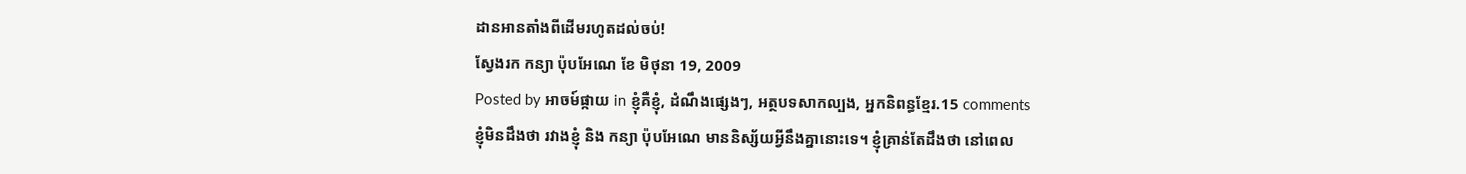ដានអានតាំងពីដើមរហូតដល់ចប់!
ស្វែងរក កន្យា ប៉ុបអែណេ ខែ មិថុនា 19, 2009
Posted by អាចម៍ផ្កាយ in ខ្ញុំគឺខ្ញុំ, ដំណឹងផ្សេងៗ, អត្ថបទសាកល្បង, អ្នកនិពន្ធខ្មែរ.15 comments
ខ្ញុំមិនដឹងថា រវាងខ្ញុំ និង កន្យា ប៉ុបអែណេ មាននិស្ស័យអ្វីនឹងគ្នានោះទេ។ ខ្ញុំគ្រាន់តែដឹងថា នៅពេល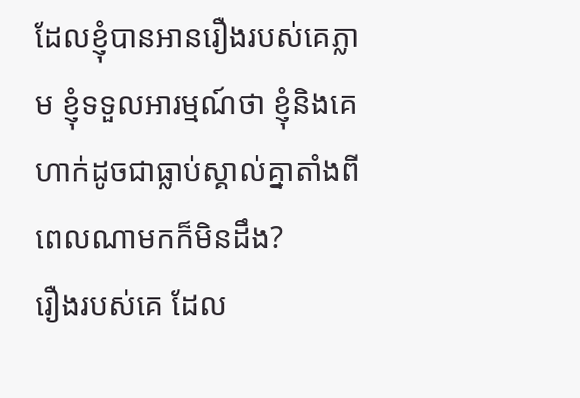ដែលខ្ញុំបានអានរឿងរបស់គេភ្លាម ខ្ញុំទទួលអារម្មណ៍ថា ខ្ញុំនិងគេហាក់ដូចជាធ្លាប់ស្គាល់គ្នាតាំងពីពេលណាមកក៏មិនដឹង?
រឿងរបស់គេ ដែល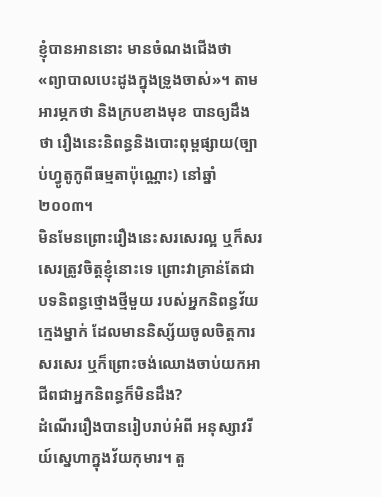ខ្ញុំបានអាននោះ មានចំណងជើងថា «ព្យាបាលបេះដូងក្នុងទ្រូងចាស់»។ តាមអារម្ភកថា និងក្របខាងមុខ បានឲ្យដឹងថា រឿងនេះនិពន្ធនិងបោះពុម្ពផ្សាយ(ច្បាប់ហ្វូតូកូពីធម្មតាប៉ុណ្ណោះ) នៅឆ្នាំ២០០៣។
មិនមែនព្រោះរឿងនេះសរសេរល្អ ឬក៏សរសេរត្រូវចិត្តខ្ញុំនោះទេ ព្រោះវាគ្រាន់តែជាបទនិពន្ធថ្មោងថ្មីមួយ របស់អ្នកនិពន្ធវ័យក្មេងម្នាក់ ដែលមាននិស្ស័យចូលចិត្តការសរសេរ ឬក៏ព្រោះចង់ឈោងចាប់យកអាជីពជាអ្នកនិពន្ធក៏មិនដឹង?
ដំណើររឿងបានរៀបរាប់អំពី អនុស្សាវរីយ៍ស្នេហាក្នុងវ័យកុមារ។ តួ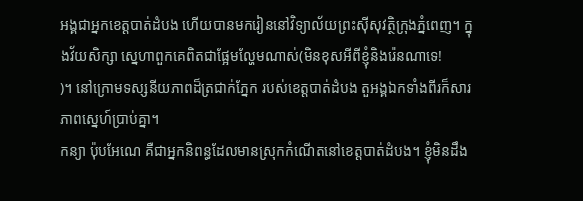អង្គជាអ្នកខេត្តបាត់ដំបង ហើយបានមករៀននៅវិទ្យាល័យព្រះស៊ីសុវត្ថិក្រុងភ្នំពេញ។ ក្នុងវ័យសិក្សា ស្នេហាពួកគេពិតជាផ្អែមល្ហែមណាស់(មិនខុសអីពីខ្ញុំនិងរ៉េនណាទេ!
)។ នៅក្រោមទស្សនីយភាពដ៏ត្រជាក់ភ្នែក របស់ខេត្តបាត់ដំបង តួអង្គឯកទាំងពីរក៏សារភាពស្នេហ៍ប្រាប់គ្នា។
កន្យា ប៉ុបអែណេ គឺជាអ្នកនិពន្ធដែលមានស្រុកកំណើតនៅខេត្តបាត់ដំបង។ ខ្ញុំមិនដឹង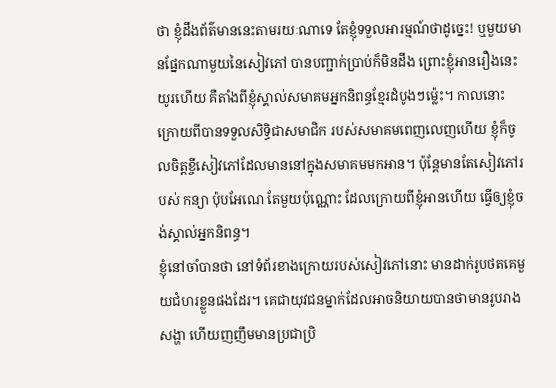ថា ខ្ញុំដឹងព័ត៌មាននេះតាមរយៈណាទេ តែខ្ញុំទទួលអារម្មណ៍ថាដូច្នេះ! ឬមួយមានផ្នែកណាមួយនៃសៀវភៅ បានបញ្ជាក់ប្រាប់ក៏មិនដឹង ព្រោះខ្ញុំអានរឿងនេះយូរហើយ គឺតាំងពីខ្ញុំស្គាល់សមាគមអ្នកនិពន្ធខ្មែរដំបូងៗម្ល៉េះ។ កាលនោះ ក្រោយពីបានទទួលសិទ្ធិជាសមាជិក របស់សមាគមពេញលេញហើយ ខ្ញុំក៏ចូលចិត្តខ្ចីសៀវភៅដែលមាននៅក្នុងសមាគមមកអាន។ ប៉ុន្តែមានតែសៀវភៅរបស់ កន្យា ប៉ុបអែណេ តែមួយប៉ុណ្ណោះ ដែលក្រោយពីខ្ញុំអានហើយ ធ្វើឲ្យខ្ញុំចង់ស្គាល់អ្នកនិពន្ធ។
ខ្ញុំនៅចាំបានថា នៅទំព័រខាងក្រោយរបស់សៀវភៅនោះ មានដាក់រូបថតគេមួយជំហរខ្លួនផងដែរ។ គេជាយុវជនម្នាក់ដែលអាចនិយាយបានថាមានរូបរាងសង្ហា ហើយញញឹមមានប្រជាប្រិ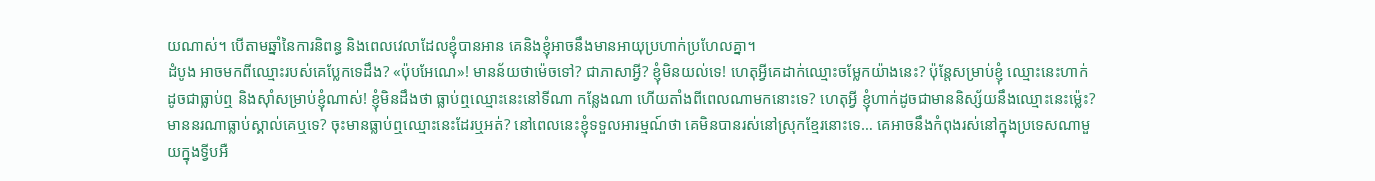យណាស់។ បើតាមឆ្នាំនៃការនិពន្ធ និងពេលវេលាដែលខ្ញុំបានអាន គេនិងខ្ញុំអាចនឹងមានអាយុប្រហាក់ប្រហែលគ្នា។
ដំបូង អាចមកពីឈ្មោះរបស់គេប្លែកទេដឹង? «ប៉ុបអែណេ»! មានន័យថាម៉េចទៅ? ជាភាសាអ្វី? ខ្ញុំមិនយល់ទេ! ហេតុអ្វីគេដាក់ឈ្មោះចម្លែកយ៉ាងនេះ? ប៉ុន្តែសម្រាប់ខ្ញុំ ឈ្មោះនេះហាក់ដូចជាធ្លាប់ឮ និងស៊ាំសម្រាប់ខ្ញុំណាស់! ខ្ញុំមិនដឹងថា ធ្លាប់ឮឈ្មោះនេះនៅទីណា កន្លែងណា ហើយតាំងពីពេលណាមកនោះទេ? ហេតុអ្វី ខ្ញុំហាក់ដូចជាមាននិស្ស័យនឹងឈ្មោះនេះម្ល៉េះ?
មាននរណាធ្លាប់ស្គាល់គេឬទេ? ចុះមានធ្លាប់ឮឈ្មោះនេះដែរឬអត់? នៅពេលនេះខ្ញុំទទួលអារម្មណ៍ថា គេមិនបានរស់នៅស្រុកខ្មែរនោះទេ… គេអាចនឹងកំពុងរស់នៅក្នុងប្រទេសណាមួយក្នុងទ្វីបអឺ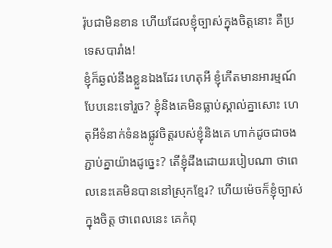រ៉ុបជាមិនខាន ហើយដែលខ្ញុំច្បាស់ក្នុងចិត្តនោះ គឺប្រទេសបារាំង!
ខ្ញុំក៏ឆ្ងល់នឹងខ្លួនឯងដែរ ហេតុអី ខ្ញុំកើតមានអារម្មណ៍បែបនេះទៅរួច? ខ្ញុំនិងគេមិនធ្លាប់ស្គាល់គ្នាសោះ ហេតុអីទំនាក់ទំនងផ្លូវចិត្តរបស់ខ្ញុំនិងគេ ហាក់ដូចជាចងភ្ជាប់គ្នាយ៉ាងដូច្នេះ? តើខ្ញុំដឹងដោយរបៀបណា ថាពេលនេះគេមិនបាននៅស្រុកខ្មែរ? ហើយម៉េចក៏ខ្ញុំច្បាស់ក្នុងចិត្ត ថាពេលនេះ គេកំពុ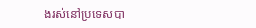ងរស់នៅប្រទេសបា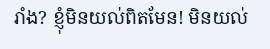រាំង? ខ្ញុំមិនយល់ពិតមែន! មិនយល់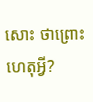សោះ ថាព្រោះហេតុអ្វី?